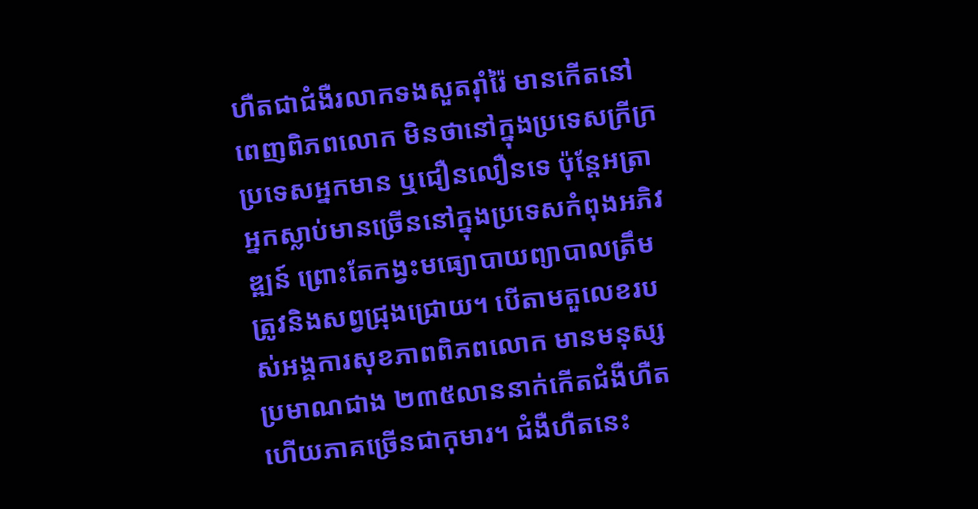ហឺតជាជំងឺរលាកទងសួតរ៉ាំរ៉ៃ មានកើតនៅពេញពិភពលោក មិនថានៅក្នុងប្រទេសក្រីក្រ ប្រទេសអ្នកមាន ឬជឿនលឿនទេ ប៉ុន្តែអត្រាអ្នកស្លាប់មានច្រើននៅក្នុងប្រទេសកំពុងអភិវឌ្ឍន៍ ព្រោះតែកង្វះមធ្យោបាយព្យាបាលត្រឹមត្រូវនិងសព្វជ្រុងជ្រោយ។ បើតាមតួលេខរបស់អង្គការសុខភាពពិភពលោក មានមនុស្សប្រមាណជាង ២៣៥លាននាក់កើតជំងឺហឺត ហើយភាគច្រើនជាកុមារ។ ជំងឺហឺតនេះ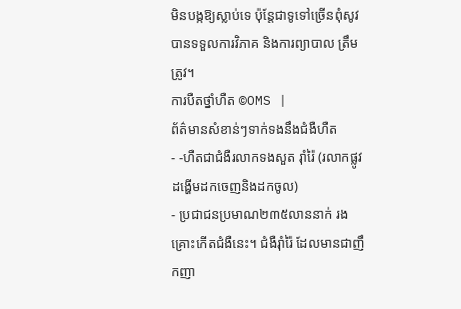មិនបង្កឱ្យស្លាប់ទេ ប៉ុន្តែជាទូទៅច្រើនពុំសូវបានទទួលការវិភាគ និងការព្យាបាល ត្រឹមត្រូវ។
ការបឺតថ្នាំហឺត ©OMS |
ព័ត៌មានសំខាន់ៗទាក់ទងនឹងជំងឺហឺត
- -ហឺតជាជំងឺរលាកទងសួត រ៉ាំរ៉ៃ (រលាកផ្លូវដង្ហើមដកចេញនិងដកចូល)
- ប្រជាជនប្រមាណ២៣៥លាននាក់ រងគ្រោះកើតជំងឺនេះ។ ជំងឺរ៉ាំរ៉ៃ ដែលមានជាញឹកញា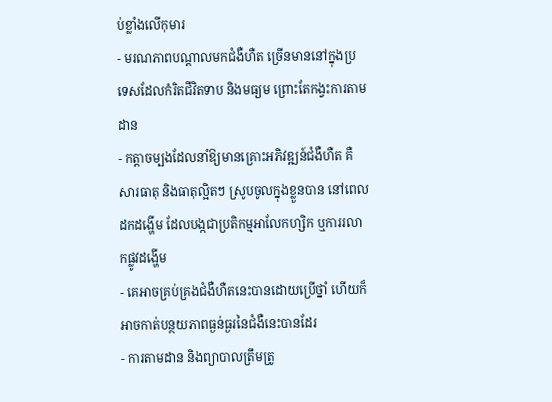ប់ខ្លាំងលើកុមារ
- មរណភាពបណ្តាលមកជំងឺហឺត ច្រើនមាននៅក្នុងប្រទេសដែលកំរិតជីវិតទាប និងមធ្យម ព្រោះតែកង្វះការតាមដាន
- កត្តាចម្បងដែលនាំឱ្យមានគ្រោះអភិវឌ្ឍន៍ជំងឺហឺត គឺសារធាតុ និងធាតុល្អិតៗ ស្រូបចូលក្នុងខ្លួនបាន នៅពេលដកដង្ហើម ដែលបង្កជាប្រតិកម្មអាលែកហ្សិក ឬការរលាកផ្លូវដង្ហើម
- គេអាចគ្រប់គ្រងជំងឺហឺតនេះបានដោយប្រើថ្នាំ ហើយក៏អាចកាត់បន្ថយភាពធ្ងន់ធ្ងរនៃជំងឺនេះបានដែរ
- ការតាមដាន និងព្យាបាលត្រឹមត្រូ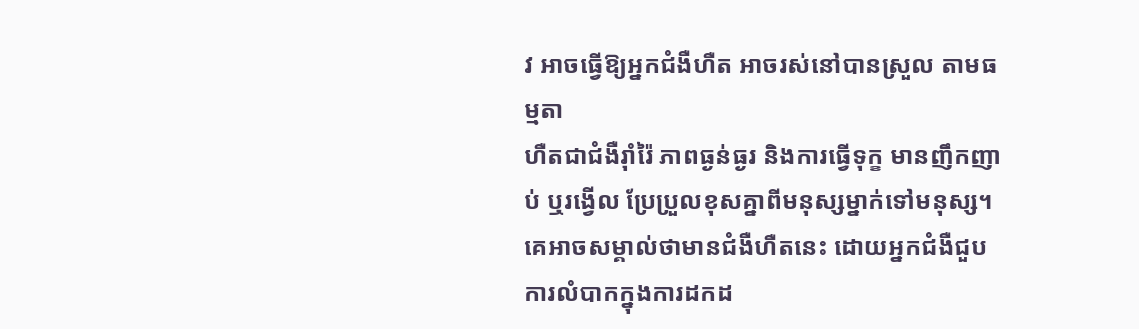វ អាចធ្វើឱ្យអ្នកជំងឺហឺត អាចរស់នៅបានស្រួល តាមធម្មតា
ហឺតជាជំងឺរ៉ាំរ៉ៃ ភាពធ្ងន់ធ្ងរ និងការធ្វើទុក្ខ មានញឹកញាប់ ឬរង្វើល ប្រែប្រួលខុសគ្នាពីមនុស្សម្នាក់ទៅមនុស្ស។ គេអាចសម្គាល់ថាមានជំងឺហឺតនេះ ដោយអ្នកជំងឺជួបការលំបាកក្នុងការដកដ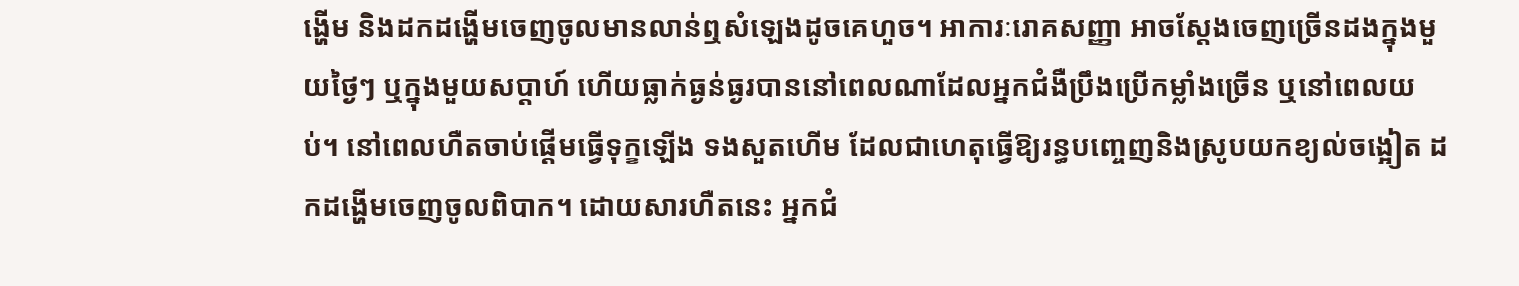ង្ហើម និងដកដង្ហើមចេញចូលមានលាន់ឮសំឡេងដូចគេហួច។ អាការៈរោគសញ្ញា អាចស្តែងចេញច្រើនដងក្នុងមួយថ្ងៃៗ ឬក្នុងមួយសប្តាហ៍ ហើយធ្លាក់ធ្ងន់ធ្ងរបាននៅពេលណាដែលអ្នកជំងឺប្រឹងប្រើកម្លាំងច្រើន ឬនៅពេលយប់។ នៅពេលហឺតចាប់ផ្តើមធ្វើទុក្ខឡើង ទងសួតហើម ដែលជាហេតុធ្វើឱ្យរន្ធបញ្ចេញនិងស្រូបយកខ្យល់ចង្អៀត ដកដង្ហើមចេញចូលពិបាក។ ដោយសារហឺតនេះ អ្នកជំ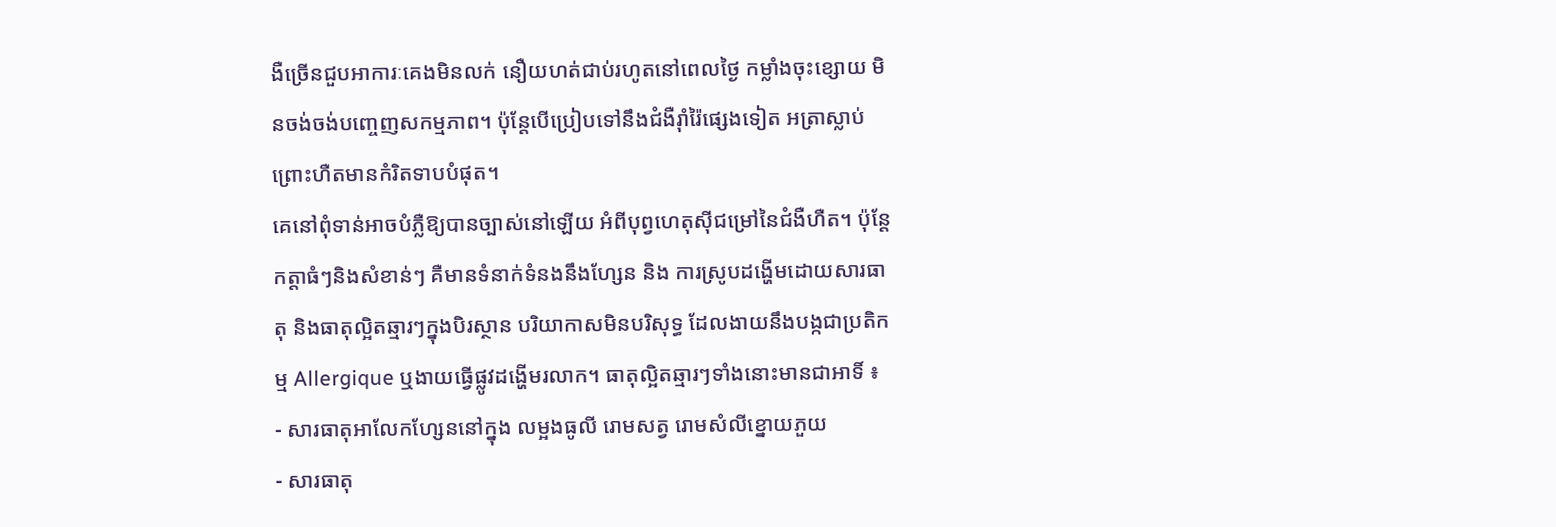ងឺច្រើនជួបអាការៈគេងមិនលក់ នឿយហត់ជាប់រហូតនៅពេលថ្ងៃ កម្លាំងចុះខ្សោយ មិនចង់ចង់បញ្ចេញសកម្មភាព។ ប៉ុន្តែបើប្រៀបទៅនឹងជំងឺរ៉ាំរ៉ៃផ្សេងទៀត អត្រាស្លាប់ព្រោះហឺតមានកំរិតទាបបំផុត។
គេនៅពុំទាន់អាចបំភ្លឺឱ្យបានច្បាស់នៅឡើយ អំពីបុព្វហេតុស៊ីជម្រៅនៃជំងឺហឺត។ ប៉ុន្តែកត្តាធំៗនិងសំខាន់ៗ គឺមានទំនាក់ទំនងនឹងហ្សែន និង ការស្រូបដង្ហើមដោយសារធាតុ និងធាតុល្អិតឆ្មារៗក្នុងបិរស្ថាន បរិយាកាសមិនបរិសុទ្ធ ដែលងាយនឹងបង្កជាប្រតិកម្ម Allergique ឬងាយធ្វើផ្លូវដង្ហើមរលាក។ ធាតុល្អិតឆ្មារៗទាំងនោះមានជាអាទិ៍ ៖
- សារធាតុអាលែកហ្សែននៅក្នុង លម្អងធូលី រោមសត្វ រោមសំលីខ្នោយភួយ
- សារធាតុ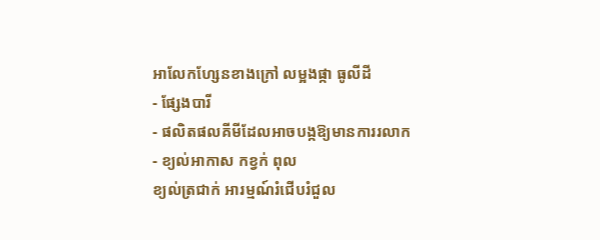អាលែកហ្សែនខាងក្រៅ លម្អងផ្កា ធូលីដី
- ផ្សែងបារី
- ផលិតផលគីមីដែលអាចបង្កឱ្យមានការរលាក
- ខ្យល់អាកាស កខ្វក់ ពុល
ខ្យល់ត្រជាក់ អារម្មណ៍រំជើបរំជួល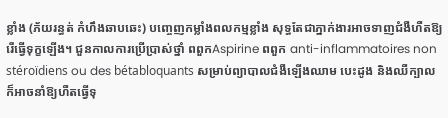ខ្លាំង (ភ័យរន្ធត់ កំហឹងឆាបឆេះ) បញ្ចេញកម្លាំងពលកម្មខ្លាំង សុទ្ធតែជាភ្នាក់ងារអាចទាញជំងឺហឺតឱ្យរើធ្វើទុក្ខឡើង។ ជួនកាលការប្រើប្រាស់ថ្នាំ ពពួកAspirine ពពួក anti-inflammatoires non stéroïdiens ou des bétabloquants សម្រាប់ព្យាបាលជំងឺឡើងឈាម បេះដូង និងឈឺក្បាល ក៏អាចនាំឱ្យហឺតធ្វើទុ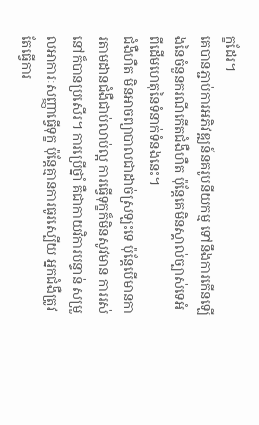ក្ខដែរ។
គេបានភ្ជាប់ការអភិវឌ្ឍន៍នគរូបនីយកម្ម ទៅនឹងការកើនឡើងនៃចំនួនករណីកើតជំងឺហឺត ប៉ុន្តែគេមិនស្គាល់ច្បាស់ទេអំពីដើមហេតុនៃទំនាក់ទំនងនេះ។
ជំងឺហឺត មិនអាចព្យាបាលជាដាច់ស្រឡះទេ ប៉ុន្តែបើមានការតាមដានជំងឺជាប់លាប់ល្អ ការធ្វើទុក្ខក៏មិនសូវមាន ការរស់នៅក៏បានប្រសើរ។ ការប្រើថ្នាំ គឺជាកាយវិការបន្ទាន់ សម្រួលអាការៈសញ្ញាធ្វើទុក្ខ ប៉ុន្តែគ្មានការធូរស្បើយ អ្នកជំងឺត្រូវតែធ្វើការ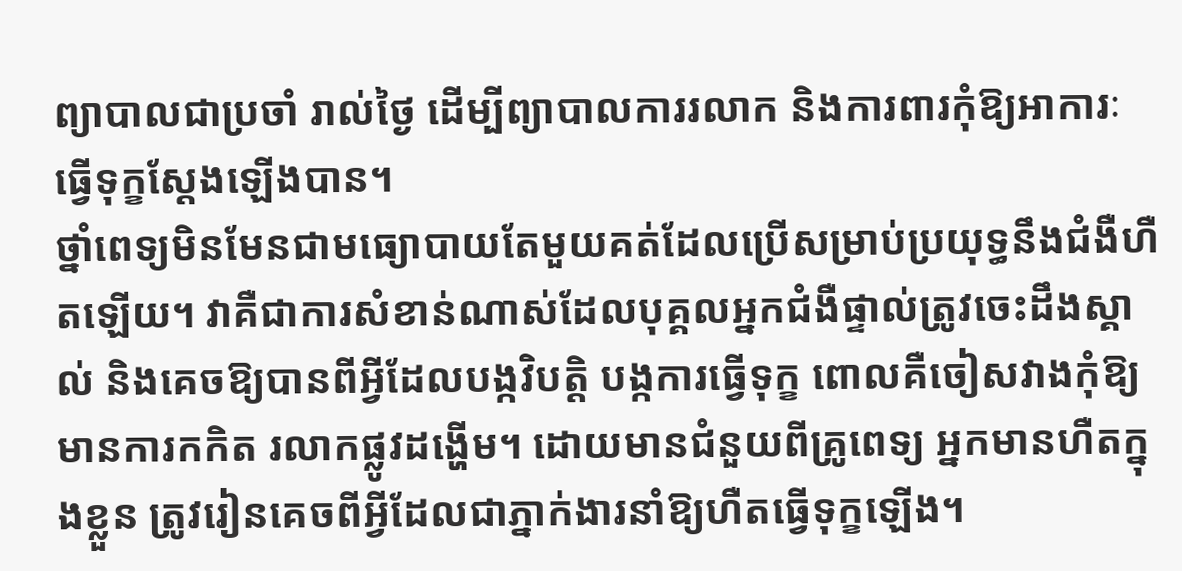ព្យាបាលជាប្រចាំ រាល់ថ្ងៃ ដើម្បីព្យាបាលការរលាក និងការពារកុំឱ្យអាការៈធ្វើទុក្ខស្តែងឡើងបាន។
ថ្នាំពេទ្យមិនមែនជាមធ្យោបាយតែមួយគត់ដែលប្រើសម្រាប់ប្រយុទ្ធនឹងជំងឺហឺតឡើយ។ វាគឺជាការសំខាន់ណាស់ដែលបុគ្គលអ្នកជំងឺផ្ទាល់ត្រូវចេះដឹងស្គាល់ និងគេចឱ្យបានពីអ្វីដែលបង្កវិបត្តិ បង្កការធ្វើទុក្ខ ពោលគឺចៀសវាងកុំឱ្យមានការកកិត រលាកផ្លូវដង្ហើម។ ដោយមានជំនួយពីគ្រូពេទ្យ អ្នកមានហឺតក្នុងខ្លួន ត្រូវរៀនគេចពីអ្វីដែលជាភ្នាក់ងារនាំឱ្យហឺតធ្វើទុក្ខឡើង។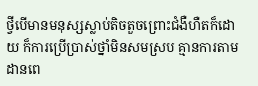ថ្វីបើមានមនុស្សស្លាប់តិចតួចព្រោះជំងឺហឺតក៏ដោយ ក៏ការប្រើប្រាស់ថ្នាំមិនសមស្រប គ្មានការតាមដានពេ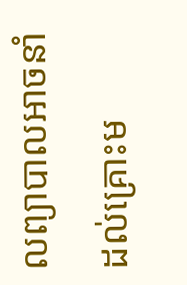លព្យាបាលអាចនាំដល់គ្រោះម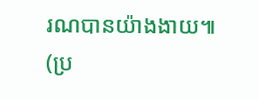រណបានយ៉ាងងាយ៕
(ប្រ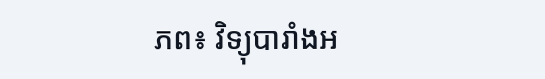ភព៖ វិទ្យុបារាំងអ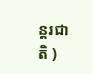ន្តរជាតិ )